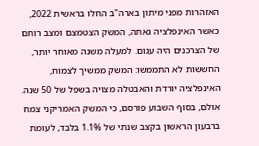האזהרות מפני מיתון בארה"ב החלו בראשית 2022, כאשר האינפלציה גאתה, המשק הצטמצם ומצב רוחם של הצרכנים היה עגום. למעלה משנה מאוחר יותר, החששות לא התממשו: המשק ממשיך לצמוח, האינפלציה יורדת והאבטלה מצויה בשפל של 50 שנה. אולם, בסוף השבוע פורסם, כי המשק האמריקני צמח ברבעון הראשון בקצב שנתי של 1.1% בלבד, לעומת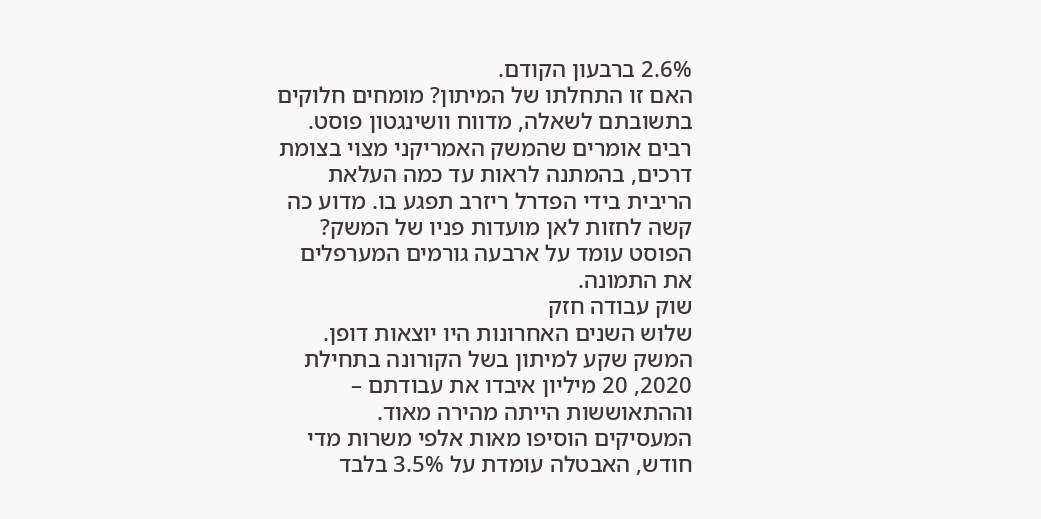2.6% ברבעון הקודם.
האם זו התחלתו של המיתון? מומחים חלוקים בתשובתם לשאלה, מדווח וושינגטון פוסט. רבים אומרים שהמשק האמריקני מצוי בצומת דרכים, בהמתנה לראות עד כמה העלאת הריבית בידי הפדרל ריזרב תפגע בו. מדוע כה קשה לחזות לאן מועדות פניו של המשק? הפוסט עומד על ארבעה גורמים המערפלים את התמונה.
שוק עבודה חזק
שלוש השנים האחרונות היו יוצאות דופן. המשק שקע למיתון בשל הקורונה בתחילת 2020, 20 מיליון איבדו את עבודתם – וההתאוששות הייתה מהירה מאוד. המעסיקים הוסיפו מאות אלפי משרות מדי חודש, האבטלה עומדת על 3.5% בלבד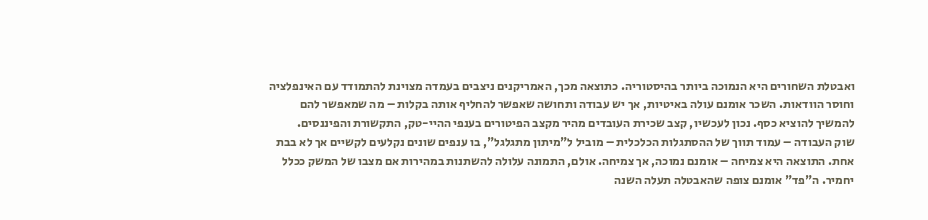ואבטלת השחורים היא הנמוכה ביותר בהיסטוריה. כתוצאה מכך, האמריקנים ניצבים בעמדה מצוינת להתמודד עם האינפלציה וחוסר הוודאות. השכר אומנם עולה באיטיות, אך יש עבודה ותחושה שאפשר להחליף אותה בקלות – מה שמאפשר להם להמשיך להוציא כסף. נכון לעכשיו, קצב שכירת העובדים מהיר מקצב הפיטורים בענפי ההיי-טק, התקשורת והפיננסים.
שוק העבודה – עמוד תווך של ההסתגלות הכלכלית – מוביל ל"מיתון מתגלגל", בו ענפים שונים נקלעים לקשיים אך לא בבת אחת. התוצאה היא צמיחה – אומנם נמוכה, אך צמיחה. אולם, התמונה עלולה להשתנות במהירות אם מצבו של המשק ככלל יחמיר. ה"פד" אומנם צופה שהאבטלה תעלה השנה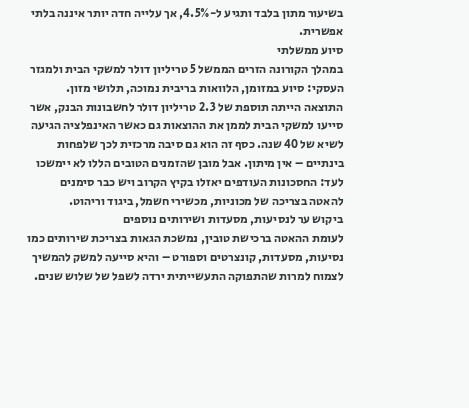בשיעור מתון בלבד ותגיע ל-4.5%, אך עלייה חדה יותר איננה בלתי אפשרית.
סיוע ממשלתי
במהלך הקורונה הזרים הממשל 5 טריליון דולר למשקי הבית ולמגזר העסקי: סיוע במזומן, הלוואות בריבית נמוכה, תלושי מזון. התוצאה הייתה תוספת של 2.3 טריליון דולר לחשבונות הבנק, אשר סייעו למשקי הבית לממן את ההוצאות גם כאשר האינפלציה הגיעה לשיא של 40 שנה. כסף זה הוא גם סיבה מרכזית לכך שלפחות בינתיים – אין מיתון. אבל מובן שהזמנים הטובים הללו לא יימשכו לעד: החסכונות העודפים יאזלו בקיץ הקרוב ויש כבר סימנים להאטה בצריכה של מכוניות, מכשירי חשמל, ביגוד וריהוט.
ביקוש ער לנסיעות, מסעדות ושירותים נוספים
לעומת ההאטה ברכישת טובין, נמשכת הגאות בצריכת שירותים כמו נסיעות, מסעדות, קונצרטים וספורט – והיא סייעה למשק להמשיך לצמוח למרות שהתפוקה התעשייתית ירדה לשפל של שלוש שנים.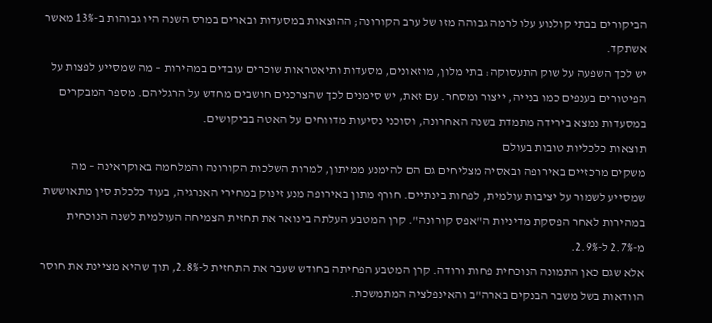הביקורים בבתי קולנוע עלו לרמה גבוהה מזו של ערב הקורונה; ההוצאות במסעדות ובארים במרס השנה היו גבוהות ב-13% מאשר אשתקד.
יש לכך השפעה על שוק התעסוקה: בתי מלון, מוזאונים, מסעדות ותיאטראות שוכרים עובדים במהירות – מה שמסייע לפצות על הפיטורים בענפים כמו בנייה, ייצור ומסחר. עם זאת, יש סימנים לכך שהצרכנים חושבים מחדש על הרגליהם. מספר המבקרים במסעדות נמצא בירידה מתמדת בשנה האחרונה, וסוכני נסיעות מדווחים על האטה בביקושים.
תוצאות כלכליות טובות בעולם
משקים מרכזיים באירופה ובאסיה מצליחים גם הם להימנע ממיתון, למרות השלכות הקורונה והמלחמה באוקראינה – מה שמסייע לשמור על יציבות עולמית, לפחות בינתיים. חורף מתון באירופה מנע זינוק במחירי האנרגיה, בעוד כלכלת סין מתאוששת במהירות לאחר הפסקת מדיניות ה"אפס קורונה". קרן המטבע העלתה בינואר את תחזית הצמיחה העולמית לשנה הנוכחית מ-2.7% ל-2.9%.
אלא שגם כאן התמונה הנוכחית פחות ורודה. קרן המטבע הפחיתה בחודש שעבר את התחזית ל-2.8%, תוך שהיא מציינת את חוסר הוודאות בשל משבר הבנקים בארה"ב והאינפלציה המתמשכת.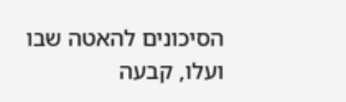הסיכונים להאטה שבו ועלו, קבעה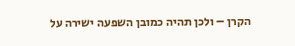הקרן – ולכן תהיה כמובן השפעה ישירה על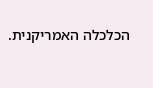הכלכלה האמריקנית.